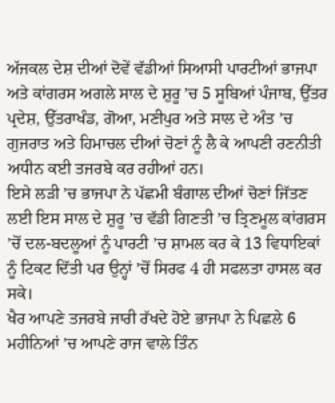ਅੱਜਕਲ ਦੇਸ਼ ਦੀਆਂ ਦੋਵੇਂ ਵੱਡੀਆਂ ਸਿਆਸੀ ਪਾਰਟੀਆਂ ਭਾਜਪਾ ਅਤੇ ਕਾਂਗਰਸ ਅਗਲੇ ਸਾਲ ਦੇ ਸ਼ੁਰੂ ’ਚ 5 ਸੂਬਿਆਂ ਪੰਜਾਬ, ਉੱਤਰ ਪ੍ਰਦੇਸ਼, ਉੱਤਰਾਖੰਡ, ਗੋਆ, ਮਣੀਪੁਰ ਅਤੇ ਸਾਲ ਦੇ ਅੰਤ ’ਚ ਗੁਜਰਾਤ ਅਤੇ ਹਿਮਾਚਲ ਦੀਆਂ ਚੋਣਾਂ ਨੂੰ ਲੈ ਕੇ ਆਪਣੀ ਰਣਨੀਤੀ ਅਧੀਨ ਕਈ ਤਜਰਬੇ ਕਰ ਰਹੀਆਂ ਹਨ।
ਇਸੇ ਲੜੀ ’ਚ ਭਾਜਪਾ ਨੇ ਪੱਛਮੀ ਬੰਗਾਲ ਦੀਆਂ ਚੋਣਾਂ ਜਿੱਤਣ ਲਈ ਇਸ ਸਾਲ ਦੇ ਸ਼ੁਰੂ ’ਚ ਵੱਡੀ ਗਿਣਤੀ ’ਚ ਤ੍ਰਿਣਮੂਲ ਕਾਂਗਰਸ ’ਚੋਂ ਦਲ-ਬਦਲੂਆਂ ਨੂੰ ਪਾਰਟੀ ’ਚ ਸ਼ਾਮਲ ਕਰ ਕੇ 13 ਵਿਧਾਇਕਾਂ ਨੂੰ ਟਿਕਟ ਦਿੱਤੀ ਪਰ ਉਨ੍ਹਾਂ ’ਚੋਂ ਸਿਰਫ 4 ਹੀ ਸਫਲਤਾ ਹਾਸਲ ਕਰ ਸਕੇ।
ਖੈਰ ਆਪਣੇ ਤਜਰਬੇ ਜਾਰੀ ਰੱਖਦੇ ਹੋਏ ਭਾਜਪਾ ਨੇ ਪਿਛਲੇ 6 ਮਹੀਨਿਆਂ ’ਚ ਆਪਣੇ ਰਾਜ ਵਾਲੇ ਤਿੰਨ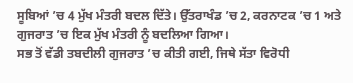ਸੂਬਿਆਂ ’ਚ 4 ਮੁੱਖ ਮੰਤਰੀ ਬਦਲ ਦਿੱਤੇ। ਉੱਤਰਾਖੰਡ ’ਚ 2, ਕਰਨਾਟਕ ’ਚ 1 ਅਤੇ ਗੁਜਰਾਤ ’ਚ ਇਕ ਮੁੱਖ ਮੰਤਰੀ ਨੂੰ ਬਦਲਿਆ ਗਿਆ।
ਸਭ ਤੋਂ ਵੱਡੀ ਤਬਦੀਲੀ ਗੁਜਰਾਤ ’ਚ ਕੀਤੀ ਗਈ, ਜਿਥੇ ਸੱਤਾ ਵਿਰੋਧੀ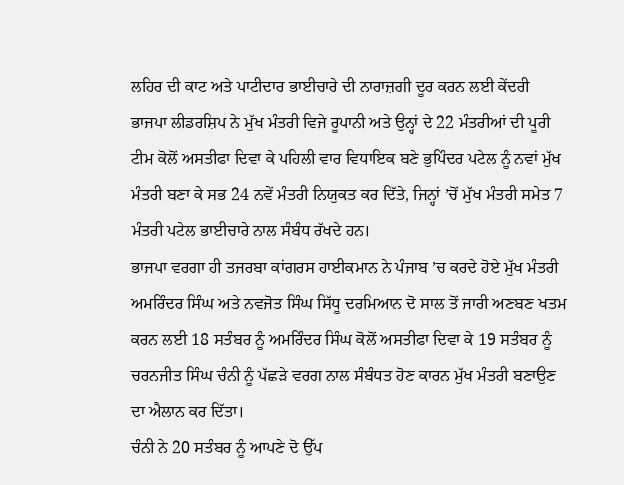ਲਹਿਰ ਦੀ ਕਾਟ ਅਤੇ ਪਾਟੀਦਾਰ ਭਾਈਚਾਰੇ ਦੀ ਨਾਰਾਜ਼ਗੀ ਦੂਰ ਕਰਨ ਲਈ ਕੇਂਦਰੀ ਭਾਜਪਾ ਲੀਡਰਸ਼ਿਪ ਨੇ ਮੁੱਖ ਮੰਤਰੀ ਵਿਜੇ ਰੂਪਾਨੀ ਅਤੇ ਉਨ੍ਹਾਂ ਦੇ 22 ਮੰਤਰੀਆਂ ਦੀ ਪੂਰੀ ਟੀਮ ਕੋਲੋਂ ਅਸਤੀਫਾ ਦਿਵਾ ਕੇ ਪਹਿਲੀ ਵਾਰ ਵਿਧਾਇਕ ਬਣੇ ਭੁਪਿੰਦਰ ਪਟੇਲ ਨੂੰ ਨਵਾਂ ਮੁੱਖ ਮੰਤਰੀ ਬਣਾ ਕੇ ਸਭ 24 ਨਵੇਂ ਮੰਤਰੀ ਨਿਯੁਕਤ ਕਰ ਦਿੱਤੇ, ਜਿਨ੍ਹਾਂ ’ਚੋਂ ਮੁੱਖ ਮੰਤਰੀ ਸਮੇਤ 7 ਮੰਤਰੀ ਪਟੇਲ ਭਾਈਚਾਰੇ ਨਾਲ ਸੰਬੰਧ ਰੱਖਦੇ ਹਨ।
ਭਾਜਪਾ ਵਰਗਾ ਹੀ ਤਜਰਬਾ ਕਾਂਗਰਸ ਹਾਈਕਮਾਨ ਨੇ ਪੰਜਾਬ ’ਚ ਕਰਦੇ ਹੋਏ ਮੁੱਖ ਮੰਤਰੀ ਅਮਰਿੰਦਰ ਸਿੰਘ ਅਤੇ ਨਵਜੋਤ ਸਿੰਘ ਸਿੱਧੂ ਦਰਮਿਆਨ ਦੋ ਸਾਲ ਤੋਂ ਜਾਰੀ ਅਣਬਣ ਖਤਮ ਕਰਨ ਲਈ 18 ਸਤੰਬਰ ਨੂੰ ਅਮਰਿੰਦਰ ਸਿੰਘ ਕੋਲੋਂ ਅਸਤੀਫਾ ਦਿਵਾ ਕੇ 19 ਸਤੰਬਰ ਨੂੰ ਚਰਨਜੀਤ ਸਿੰਘ ਚੰਨੀ ਨੂੰ ਪੱਛੜੇ ਵਰਗ ਨਾਲ ਸੰਬੰਧਤ ਹੋਣ ਕਾਰਨ ਮੁੱਖ ਮੰਤਰੀ ਬਣਾਉਣ ਦਾ ਐਲਾਨ ਕਰ ਦਿੱਤਾ।
ਚੰਨੀ ਨੇ 20 ਸਤੰਬਰ ਨੂੰ ਆਪਣੇ ਦੋ ਉੱਪ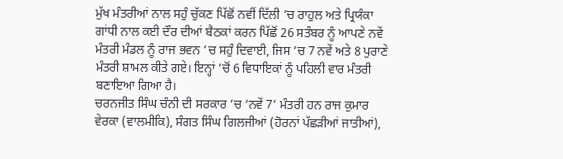ਮੁੱਖ ਮੰਤਰੀਆਂ ਨਾਲ ਸਹੁੰ ਚੁੱਕਣ ਪਿੱਛੋਂ ਨਵੀਂ ਦਿੱਲੀ ’ਚ ਰਾਹੁਲ ਅਤੇ ਪ੍ਰਿਯੰਕਾ ਗਾਂਧੀ ਨਾਲ ਕਈ ਦੌਰ ਦੀਆਂ ਬੈਠਕਾਂ ਕਰਨ ਪਿੱਛੋਂ 26 ਸਤੰਬਰ ਨੂੰ ਆਪਣੇ ਨਵੇਂ ਮੰਤਰੀ ਮੰਡਲ ਨੂੰ ਰਾਜ ਭਵਨ ’ਚ ਸਹੁੰ ਦਿਵਾਈ, ਜਿਸ ’ਚ 7 ਨਵੇਂ ਅਤੇ 8 ਪੁਰਾਣੇ ਮੰਤਰੀ ਸ਼ਾਮਲ ਕੀਤੇ ਗਏ। ਇਨ੍ਹਾਂ ’ਚੋਂ 6 ਵਿਧਾਇਕਾਂ ਨੂੰ ਪਹਿਲੀ ਵਾਰ ਮੰਤਰੀ ਬਣਾਇਆ ਗਿਆ ਹੈ।
ਚਰਨਜੀਤ ਸਿੰਘ ਚੰਨੀ ਦੀ ਸਰਕਾਰ ’ਚ ‘ਨਵੇਂ 7’ ਮੰਤਰੀ ਹਨ ਰਾਜ ਕੁਮਾਰ ਵੇਰਕਾ (ਵਾਲਮੀਕਿ), ਸੰਗਤ ਸਿੰਘ ਗਿਲਜੀਆਂ (ਹੋਰਨਾਂ ਪੱਛੜੀਆਂ ਜਾਤੀਆਂ),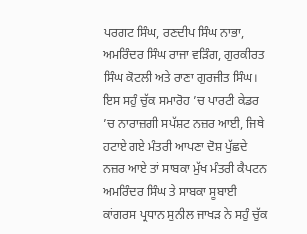ਪਰਗਟ ਸਿੰਘ, ਰਣਦੀਪ ਸਿੰਘ ਨਾਭਾ, ਅਮਰਿੰਦਰ ਸਿੰਘ ਰਾਜਾ ਵੜਿੰਗ, ਗੁਰਕੀਰਤ ਸਿੰਘ ਕੋਟਲੀ ਅਤੇ ਰਾਣਾ ਗੁਰਜੀਤ ਸਿੰਘ।
ਇਸ ਸਹੁੰ ਚੁੱਕ ਸਮਾਰੋਹ ’ਚ ਪਾਰਟੀ ਕੇਡਰ ’ਚ ਨਾਰਾਜ਼ਗੀ ਸਪੱਸ਼ਟ ਨਜ਼ਰ ਆਈ, ਜਿਥੇ ਹਟਾਏ ਗਏ ਮੰਤਰੀ ਆਪਣਾ ਦੋਸ਼ ਪੁੱਛਦੇ ਨਜ਼ਰ ਆਏ ਤਾਂ ਸਾਬਕਾ ਮੁੱਖ ਮੰਤਰੀ ਕੈਪਟਨ ਅਮਰਿੰਦਰ ਸਿੰਘ ਤੇ ਸਾਬਕਾ ਸੂਬਾਈ ਕਾਂਗਰਸ ਪ੍ਰਧਾਨ ਸੁਨੀਲ ਜਾਖੜ ਨੇ ਸਹੁੰ ਚੁੱਕ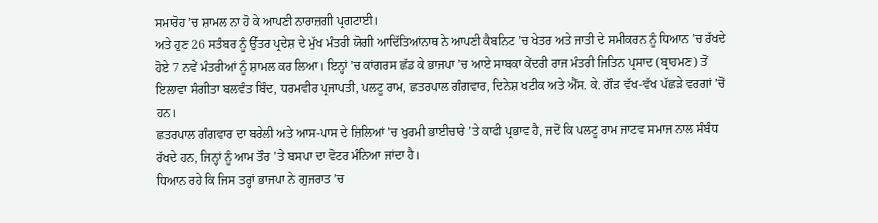ਸਮਾਰੋਹ ’ਚ ਸ਼ਾਮਲ ਨਾ ਹੋ ਕੇ ਆਪਣੀ ਨਾਰਾਜ਼ਗੀ ਪ੍ਰਗਟਾਈ।
ਅਤੇ ਹੁਣ 26 ਸਤੰਬਰ ਨੂੰ ਉੱਤਰ ਪ੍ਰਦੇਸ਼ ਦੇ ਮੁੱਖ ਮੰਤਰੀ ਯੋਗੀ ਆਦਿੱਤਿਆਂਨਾਥ ਨੇ ਆਪਣੀ ਕੈਬਨਿਟ ’ਚ ਖੇਤਰ ਅਤੇ ਜਾਤੀ ਦੇ ਸਮੀਕਰਨ ਨੂੰ ਧਿਆਨ ’ਚ ਰੱਖਦੇ ਹੋਏ 7 ਨਵੇਂ ਮੰਤਰੀਆਂ ਨੂੰ ਸ਼ਾਮਲ ਕਰ ਲਿਆ। ਇਨ੍ਹਾਂ ’ਚ ਕਾਂਗਰਸ ਛੱਡ ਕੇ ਭਾਜਪਾ ’ਚ ਆਏ ਸਾਬਕਾ ਕੇਂਦਰੀ ਰਾਜ ਮੰਤਰੀ ਜਿਤਿਨ ਪ੍ਰਸਾਦ (ਬ੍ਰਾਹਮਣ) ਤੋਂ ਇਲਾਵਾ ਸੰਗੀਤਾ ਬਲਵੰਤ ਬਿੰਦ, ਧਰਮਵੀਰ ਪ੍ਰਜਾਪਤੀ, ਪਲਟੂ ਰਾਮ, ਛਤਰਪਾਲ ਗੰਗਵਾਰ, ਦਿਨੇਸ਼ ਖਟੀਕ ਅਤੇ ਐੱਸ. ਕੇ. ਗੌੜ ਵੱਖ-ਵੱਖ ਪੱਛੜੇ ਵਰਗਾਂ ’ਚੋਂ ਹਨ।
ਛਤਰਪਾਲ ਗੰਗਵਾਰ ਦਾ ਬਰੇਲੀ ਅਤੇ ਆਸ-ਪਾਸ ਦੇ ਜ਼ਿਲਿਆਂ ’ਚ ਖੁਰਮੀ ਭਾਈਚਾਰੇ ’ਤੇ ਕਾਫੀ ਪ੍ਰਭਾਵ ਹੈ, ਜਦੋਂ ਕਿ ਪਲਟੂ ਰਾਮ ਜਾਟਵ ਸਮਾਜ ਨਾਲ ਸੰਬੰਧ ਰੱਖਦੇ ਹਨ, ਜਿਨ੍ਹਾਂ ਨੂੰ ਆਮ ਤੌਰ ’ਤੇ ਬਸਪਾ ਦਾ ਵੋਟਰ ਮੰਨਿਆ ਜਾਂਦਾ ਹੈ।
ਧਿਆਨ ਰਹੇ ਕਿ ਜਿਸ ਤਰ੍ਹਾਂ ਭਾਜਪਾ ਨੇ ਗੁਜਰਾਤ ’ਚ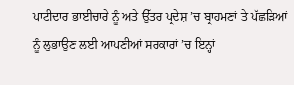ਪਾਟੀਦਾਰ ਭਾਈਚਾਰੇ ਨੂੰ ਅਤੇ ਉੱਤਰ ਪ੍ਰਦੇਸ਼ ’ਚ ਬ੍ਰਾਹਮਣਾਂ ਤੇ ਪੱਛੜਿਆਂ ਨੂੰ ਲੁਭਾਉਣ ਲਈ ਆਪਣੀਆਂ ਸਰਕਾਰਾਂ ’ਚ ਇਨ੍ਹਾਂ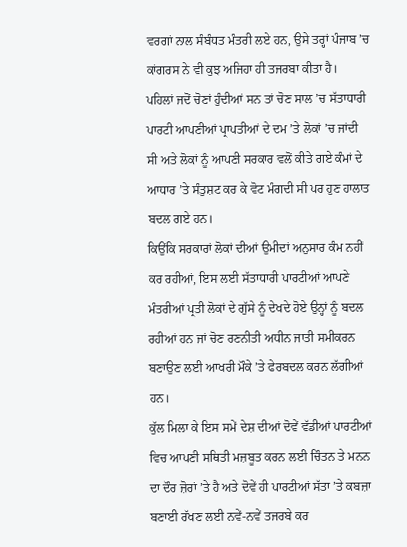ਵਰਗਾਂ ਨਾਲ ਸੰਬੰਧਤ ਮੰਤਰੀ ਲਏ ਹਨ, ਉਸੇ ਤਰ੍ਹਾਂ ਪੰਜਾਬ ’ਚ ਕਾਂਗਰਸ ਨੇ ਵੀ ਕੁਝ ਅਜਿਹਾ ਹੀ ਤਜਰਬਾ ਕੀਤਾ ਹੈ।
ਪਹਿਲਾਂ ਜਦੋਂ ਚੋਣਾਂ ਹੁੰਦੀਆਂ ਸਨ ਤਾਂ ਚੋਣ ਸਾਲ ’ਚ ਸੱਤਾਧਾਰੀ ਪਾਰਟੀ ਆਪਣੀਆਂ ਪ੍ਰਾਪਤੀਆਂ ਦੇ ਦਮ ’ਤੇ ਲੋਕਾਂ ’ਚ ਜਾਂਦੀ ਸੀ ਅਤੇ ਲੋਕਾਂ ਨੂੰ ਆਪਣੀ ਸਰਕਾਰ ਵਲੋਂ ਕੀਤੇ ਗਏ ਕੰਮਾਂ ਦੇ ਆਧਾਰ ’ਤੇ ਸੰਤੁਸ਼ਟ ਕਰ ਕੇ ਵੋਟ ਮੰਗਦੀ ਸੀ ਪਰ ਹੁਣ ਹਾਲਾਤ ਬਦਲ ਗਏ ਹਨ।
ਕਿਉਂਕਿ ਸਰਕਾਰਾਂ ਲੋਕਾਂ ਦੀਆਂ ਉਮੀਦਾਂ ਅਨੁਸਾਰ ਕੰਮ ਨਹੀਂ ਕਰ ਰਹੀਆਂ, ਇਸ ਲਈ ਸੱਤਾਧਾਰੀ ਪਾਰਟੀਆਂ ਆਪਣੇ ਮੰਤਰੀਆਂ ਪ੍ਰਤੀ ਲੋਕਾਂ ਦੇ ਗੁੱਸੇ ਨੂੰ ਦੇਖਦੇ ਹੋਏ ਉਨ੍ਹਾਂ ਨੂੰ ਬਦਲ ਰਹੀਆਂ ਹਨ ਜਾਂ ਚੋਣ ਰਣਨੀਤੀ ਅਧੀਨ ਜਾਤੀ ਸਮੀਕਰਨ ਬਣਾਉਣ ਲਈ ਆਖਰੀ ਮੌਕੇ ’ਤੇ ਫੇਰਬਦਲ ਕਰਨ ਲੱਗੀਆਂ ਹਨ।
ਕੁੱਲ ਮਿਲਾ ਕੇ ਇਸ ਸਮੇਂ ਦੇਸ਼ ਦੀਆਂ ਦੋਵੇਂ ਵੱਡੀਆਂ ਪਾਰਟੀਆਂ ਵਿਚ ਆਪਣੀ ਸਥਿਤੀ ਮਜ਼ਬੂਤ ਕਰਨ ਲਈ ਚਿੰਤਨ ਤੇ ਮਨਨ ਦਾ ਦੌਰ ਜ਼ੋਰਾਂ ’ਤੇ ਹੈ ਅਤੇ ਦੋਵੇਂ ਹੀ ਪਾਰਟੀਆਂ ਸੱਤਾ ’ਤੇ ਕਬਜ਼ਾ ਬਣਾਈ ਰੱਖਣ ਲਈ ਨਵੇਂ-ਨਵੇਂ ਤਜਰਬੇ ਕਰ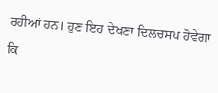ਰਹੀਆਂ ਹਨ। ਹੁਣ ਇਹ ਦੇਖਣਾ ਦਿਲਚਸਪ ਹੋਵੇਗਾ ਕਿ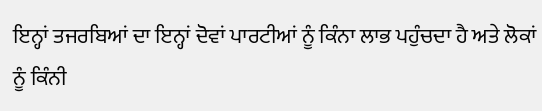ਇਨ੍ਹਾਂ ਤਜਰਬਿਆਂ ਦਾ ਇਨ੍ਹਾਂ ਦੋਵਾਂ ਪਾਰਟੀਆਂ ਨੂੰ ਕਿੰਨਾ ਲਾਭ ਪਹੁੰਚਦਾ ਹੈ ਅਤੇ ਲੋਕਾਂ ਨੂੰ ਕਿੰਨੀ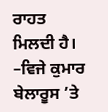ਰਾਹਤ ਮਿਲਦੀ ਹੈ।
–ਵਿਜੇ ਕੁਮਾਰ
ਬੇਲਾਰੂਸ ’ਤੇ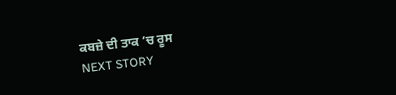ਕਬਜ਼ੇ ਦੀ ਤਾਕ ’ਚ ਰੂਸ
NEXT STORY